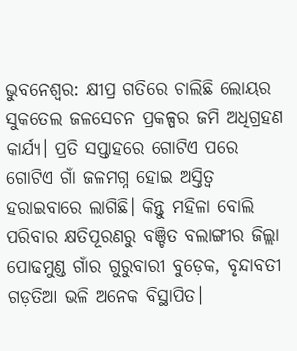ଭୁବନେଶ୍ବର: କ୍ଷୀପ୍ର ଗତିରେ ଚାଲିଛି ଲୋୟର ସୁକତେଲ ଜଳସେଚନ ପ୍ରକଳ୍ପର ଜମି ଅଧିଗ୍ରହଣ କାର୍ଯ୍ୟ। ପ୍ରତି ସପ୍ତାହରେ ଗୋଟିଏ ପରେ ଗୋଟିଏ ଗାଁ ଜଳମଗ୍ନ ହୋଇ ଅସ୍ତିତ୍ବ ହରାଇବାରେ ଲାଗିଛି। କିନ୍ତୁ ମହିଳା ବୋଲି ପରିବାର କ୍ଷତିପୂରଣରୁ ବଞ୍ଚିତ ବଲାଙ୍ଗୀର ଜିଲ୍ଲା ପୋଢମୁଣ୍ଡ ଗାଁର ଗୁରୁବାରୀ ବୁଡ଼େକ, ବୃନ୍ଦାବତୀ ଗଡ଼ତିଆ ଭଳି ଅନେକ ବିସ୍ଥାପିତ।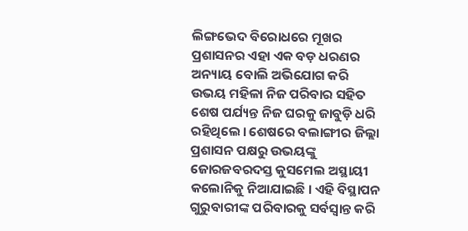ଲିଙ୍ଗଭେଦ ବିରୋଧରେ ମୂଖର ପ୍ରଶାସନର ଏହା ଏକ ବଡ଼ ଧରଣର ଅନ୍ୟାୟ ବୋଲି ଅଭିଯୋଗ କରି ଉଭୟ ମହିଳା ନିଜ ପରିବାର ସହିତ ଶେଷ ପର୍ଯ୍ୟନ୍ତ ନିଜ ଘରକୁ ଜାବୁଡ଼ି ଧରି ରହିଥିଲେ। ଶେଷରେ ବଲାଙ୍ଗୀର ଜିଲ୍ଲା ପ୍ରଶାସନ ପକ୍ଷରୁ ଉଭୟଙ୍କୁ ଜୋରଜବରଦସ୍ତ କୁସମେଲ ଅସ୍ଥାୟୀ କଲୋନିକୁ ନିଆଯାଇଛି। ଏହି ବିସ୍ଥାପନ ଗୁରୁବାରୀଙ୍କ ପରିବାରକୁ ସର୍ବସ୍ବାନ୍ତ କରି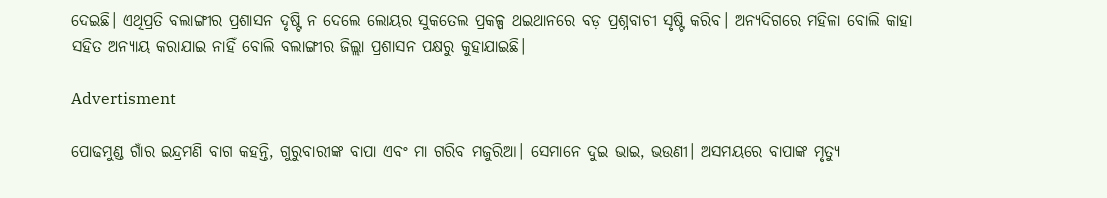ଦେଇଛି। ଏଥିପ୍ରତି ବଲାଙ୍ଗୀର ପ୍ରଶାସନ ଦୃଷ୍ଟି ନ ଦେଲେ ଲୋୟର ସୁକତେଲ ପ୍ରକଳ୍ପ ଥଇଥାନରେ ବଡ଼ ପ୍ରଶ୍ନବାଚୀ ସୃଷ୍ଟି କରିବ। ଅନ୍ୟଦିଗରେ ମହିଳା ବୋଲି କାହା ସହିତ ଅନ୍ୟାୟ କରାଯାଇ ନାହିଁ ବୋଲି ବଲାଙ୍ଗୀର ଜିଲ୍ଲା ପ୍ରଶାସନ ପକ୍ଷରୁ କୁହାଯାଇଛି।

Advertisment

ପୋଢମୁଣ୍ଡ ଗାଁର ଇନ୍ଦ୍ରମଣି ବାଗ କହନ୍ତି, ଗୁରୁବାରୀଙ୍କ ବାପା ଏବଂ ମା ଗରିବ ମଜୁରିଆ। ସେମାନେ ଦୁଇ ଭାଇ, ଭଉଣୀ। ଅସମୟରେ ବାପାଙ୍କ ମୃତ୍ୟୁ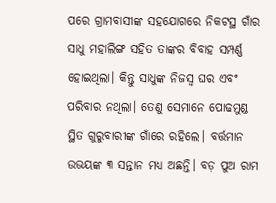ପରେ ଗ୍ରାମବାସୀଙ୍କ ସହଯୋଗରେ ନିକଟସ୍ଥ ଗାଁର ସାଧୁ ମହାଲିଙ୍ଗ ସହିତ ତାଙ୍କର ବିବାହ ସମ୍ପର୍ଣ୍ଣ ହୋଇଥିଲା। କିନ୍ତୁ ସାଧୁଙ୍କ ନିଜସ୍ବ ଘର ଏବଂ ପରିବାର ନଥିଲା। ତେଣୁ ସେମାନେ ପୋଢମୁଣ୍ଡ ସ୍ଥିତ ଗୁରୁବାରୀଙ୍କ ଗାଁରେ ରହିଲେ। ବର୍ତ୍ତମାନ ଉଭୟଙ୍କ ୩ ସନ୍ତାନ ମଧ୍ୟ ଅଛନ୍ତି। ବଡ଼ ପୁଅ ରାମ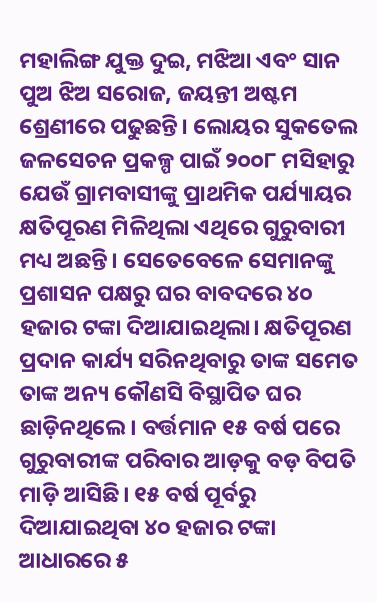ମହାଲିଙ୍ଗ ଯୁକ୍ତ ଦୁଇ, ମଝିଆ ଏବଂ ସାନ ପୁଅ ଝିଅ ସରୋଜ, ଜୟନ୍ତୀ ଅଷ୍ଟମ ଶ୍ରେଣୀରେ ପଢୁଛନ୍ତି। ଲୋୟର ସୁକତେଲ ଜଳସେଚନ ପ୍ରକଳ୍ପ ପାଇଁ ୨୦୦୮ ମସିହାରୁ ଯେଉଁ ଗ୍ରାମବାସୀଙ୍କୁ ପ୍ରାଥମିକ ପର୍ଯ୍ୟାୟର କ୍ଷତିପୂରଣ ମିଳିଥିଲା ଏଥିରେ ଗୁରୁବାରୀ ମଧ୍ୟ ଅଛନ୍ତି। ସେତେବେଳେ ସେମାନଙ୍କୁ ପ୍ରଶାସନ ପକ୍ଷରୁ ଘର ବାବଦରେ ୪୦ ହଜାର ଟଙ୍କା ଦିଆଯାଇଥିଲା। କ୍ଷତିପୂରଣ ପ୍ରଦାନ କାର୍ଯ୍ୟ ସରିନଥିବାରୁ ତାଙ୍କ ସମେତ ତାଙ୍କ ଅନ୍ୟ କୌଣସି ବିସ୍ଥାପିତ ଘର ଛାଡ଼ିନଥିଲେ। ବର୍ତ୍ତମାନ ୧୫ ବର୍ଷ ପରେ ଗୁରୁବାରୀଙ୍କ ପରିବାର ଆଡ଼କୁ ବଡ଼ ବିପତି ମାଡ଼ି ଆସିଛି। ୧୫ ବର୍ଷ ପୂର୍ବରୁ ଦିଆଯାଇଥିବା ୪୦ ହଜାର ଟଙ୍କା ଆଧାରରେ ୫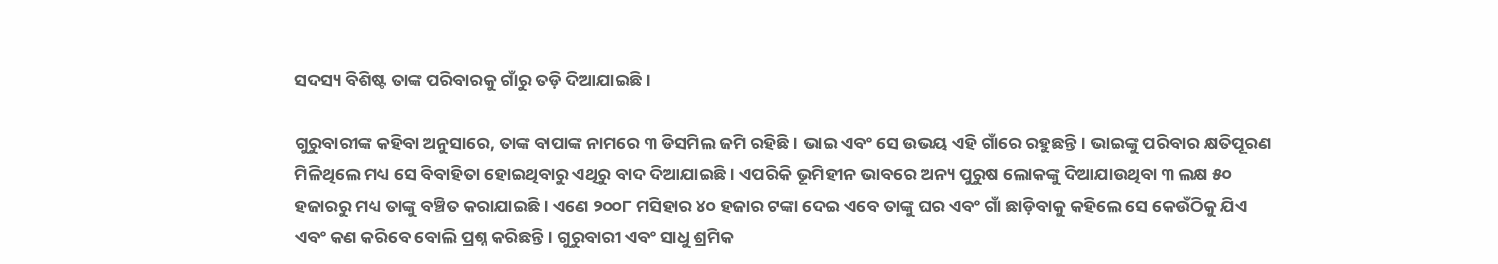ସଦସ୍ୟ ବିଶିଷ୍ଟ ତାଙ୍କ ପରିବାରକୁ ଗାଁରୁ ତଡ଼ି ଦିଆଯାଇଛି।

ଗୁରୁବାରୀଙ୍କ କହିବା ଅନୁସାରେ, ତାଙ୍କ ବାପାଙ୍କ ନାମରେ ୩ ଡିସମିଲ ଜମି ରହିଛି। ଭାଇ ଏବଂ ସେ ଉଭୟ ଏହି ଗାଁରେ ରହୁଛନ୍ତି। ଭାଇଙ୍କୁ ପରିବାର କ୍ଷତିପୂରଣ ମିଳିଥିଲେ ମଧ୍ୟ ସେ ବିବାହିତା ହୋଇଥିବାରୁ ଏଥିରୁ ବାଦ ଦିଆଯାଇଛି। ଏପରିକି ଭୂମିହୀନ ଭାବରେ ଅନ୍ୟ ପୁରୁଷ ଲୋକଙ୍କୁ ଦିଆଯାଉଥିବା ୩ ଲକ୍ଷ ୫୦ ହଜାରରୁ ମଧ୍ୟ ତାଙ୍କୁ ବଞ୍ଚିତ କରାଯାଇଛି। ଏଣେ ୨୦୦୮ ମସିହାର ୪୦ ହଜାର ଟଙ୍କା ଦେଇ ଏବେ ତାଙ୍କୁ ଘର ଏବଂ ଗାଁ ଛାଡ଼ିବାକୁ କହିଲେ ସେ କେଉଁଠିକୁ ଯିଏ ଏବଂ କଣ କରିବେ ବୋଲି ପ୍ରଶ୍ନ କରିଛନ୍ତି। ଗୁରୁବାରୀ ଏବଂ ସାଧୁ ଶ୍ରମିକ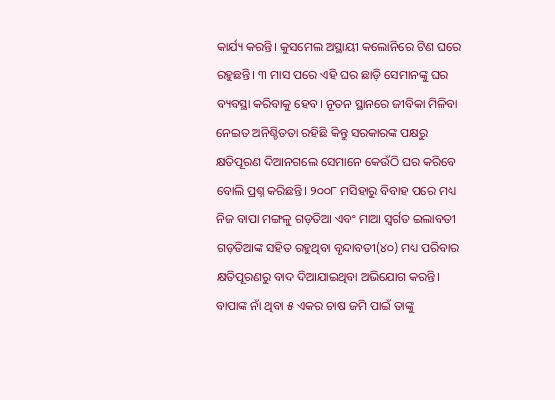କାର୍ଯ୍ୟ କରନ୍ତି। କୁସମେଲ ଅସ୍ଥାୟୀ କଲୋନିରେ ଟିଣ ଘରେ ରହୁଛନ୍ତି। ୩ ମାସ ପରେ ଏହି ଘର ଛାଡ଼ି ସେମାନଙ୍କୁ ଘର ବ୍ୟବସ୍ଥା କରିବାକୁ ହେବ। ନୂତନ ସ୍ଥାନରେ ଜୀବିକା ମିଳିବା ନେଇତ ଅନିଶ୍ଚିତତା ରହିଛି କିନ୍ତୁ ସରକାରଙ୍କ ପକ୍ଷରୁ କ୍ଷତିପୂରଣ ଦିଆନଗଲେ ସେମାନେ କେଉଁଠି ଘର କରିବେ ବୋଲି ପ୍ରଶ୍ନ କରିଛନ୍ତି। ୨୦୦୮ ମସିହାରୁ ବିବାହ ପରେ ମଧ୍ୟ ନିଜ ବାପା ମଙ୍ଗଳୁ ଗଡ଼ତିଆ ଏବଂ ମାଆ ସ୍ବର୍ଗତ ଇଲାବତୀ ଗଡ଼ତିଆଙ୍କ ସହିତ ରହୁଥିବା ବୃନ୍ଦାବତୀ(୪୦) ମଧ୍ୟ ପରିବାର କ୍ଷତିପୂରଣରୁ ବାଦ ଦିଆଯାଇଥିବା ଅଭିଯୋଗ କରନ୍ତି। ବାପାଙ୍କ ନାଁ ଥିବା ୫ ଏକର ଚାଷ ଜମି ପାଇଁ ତାଙ୍କୁ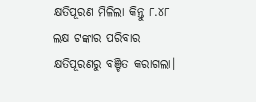କ୍ଷତିପୂରଣ ମିଳିଲା କିନ୍ତୁ ୮.୪୮ ଲକ୍ଷ ଟଙ୍କାର ପରିବାର କ୍ଷତିପୂରଣରୁ ବଞ୍ଚିତ କରାଗଲା।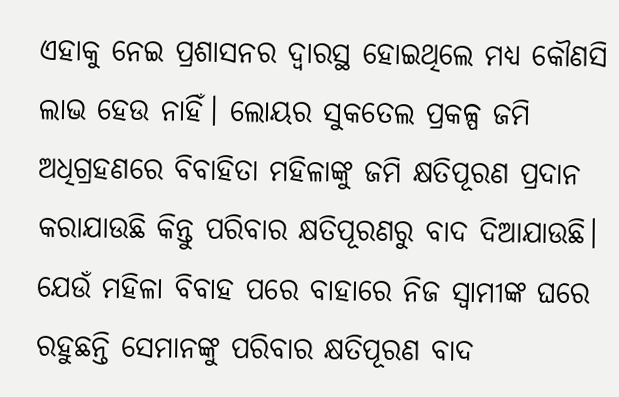ଏହାକୁ ନେଇ ପ୍ରଶାସନର ଦ୍ବାରସ୍ଥ ହୋଇଥିଲେ ମଧ୍ୟ କୌଣସି ଲାଭ ହେଉ ନାହିଁ। ଲୋୟର ସୁକତେଲ ପ୍ରକଳ୍ପ ଜମି ଅଧିଗ୍ରହଣରେ ବିବାହିତା ମହିଳାଙ୍କୁ ଜମି କ୍ଷତିପୂରଣ ପ୍ରଦାନ କରାଯାଉଛି କିନ୍ତୁ ପରିବାର କ୍ଷତିପୂରଣରୁ ବାଦ ଦିଆଯାଉଛି। ଯେଉଁ ମହିଳା ବିବାହ ପରେ ବାହାରେ ନିଜ ସ୍ବାମୀଙ୍କ ଘରେ ରହୁଛନ୍ତି ସେମାନଙ୍କୁ ପରିବାର କ୍ଷତିପୂରଣ ବାଦ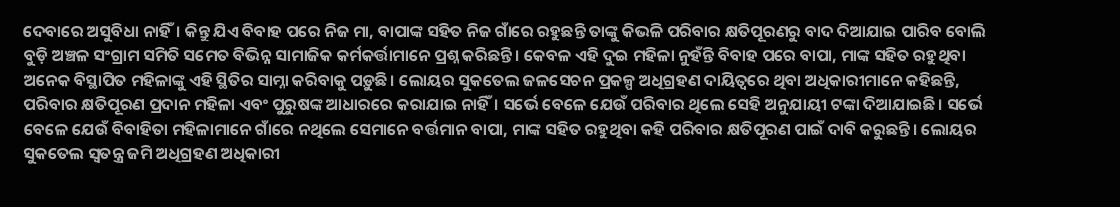ଦେବାରେ ଅସୁବିଧା ନାହିଁ। କିନ୍ତୁ ଯିଏ ବିବାହ ପରେ ନିଜ ମା, ବାପାଙ୍କ ସହିତ ନିଜ ଗାଁରେ ରହୁଛନ୍ତି ତାଙ୍କୁ କିଭଳି ପରିବାର କ୍ଷତିପୂରଣରୁ ବାଦ ଦିଆଯାଇ ପାରିବ ବୋଲି ବୁଡ଼ି ଅଞ୍ଚଳ ସଂଗ୍ରାମ ସମିତି ସମେତ ବିଭିନ୍ନ ସାମାଜିକ କର୍ମକର୍ତ୍ତାମାନେ ପ୍ରଶ୍ନ କରିଛନ୍ତି। କେବଳ ଏହି ଦୁଇ ମହିଳା ନୁହଁନ୍ତି ବିବାହ ପରେ ବାପା, ମାଙ୍କ ସହିତ ରହୁଥିବା ଅନେକ ବିସ୍ଥାପିତ ମହିଳାଙ୍କୁ ଏହି ସ୍ଥିତିର ସାମ୍ନା କରିବାକୁ ପଡ଼ୁଛି। ଲୋୟର ସୁକତେଲ ଜଳସେଚନ ପ୍ରକଳ୍ପ ଅଧିଗ୍ରହଣ ଦାୟିତ୍ବରେ ଥିବା ଅଧିକାରୀମାନେ କହିଛନ୍ତି, ପରିବାର କ୍ଷତିପୂରଣ ପ୍ରଦାନ ମହିଳା ଏବଂ ପୁରୁଷଙ୍କ ଆଧାରରେ କରାଯାଇ ନାହିଁ। ସର୍ଭେ ବେଳେ ଯେଉଁ ପରିବାର ଥିଲେ ସେହି ଅନୁଯାୟୀ ଟଙ୍କା ଦିଆଯାଇଛି। ସର୍ଭେ ବେଳେ ଯେଉଁ ବିବାହିତା ମହିଳାମାନେ ଗାଁରେ ନଥିଲେ ସେମାନେ ବର୍ତ୍ତମାନ ବାପା, ମାଙ୍କ ସହିତ ରହୁଥିବା କହି ପରିବାର କ୍ଷତିପୂରଣ ପାଇଁ ଦାବି କରୁଛନ୍ତି। ଲୋୟର ସୁକତେଲ ସ୍ବତନ୍ତ୍ର ଜମି ଅଧିଗ୍ରହଣ ଅଧିକାରୀ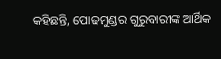କହିଛନ୍ତି, ପୋଢମୁଣ୍ଡର ଗୁରୁବାରୀଙ୍କ ଆର୍ଥିକ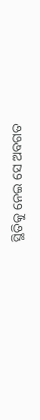ସ୍ଥିତିକୁ ନେଇ ସେ ଅବଗତ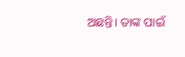ଅଛନ୍ତି। ତାଙ୍କ ପାଇଁ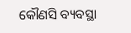କୌଣସି ବ୍ୟବସ୍ଥା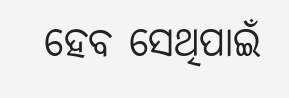ହେବ ସେଥିପାଇଁ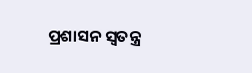ପ୍ରଶାସନ ସ୍ବତନ୍ତ୍ର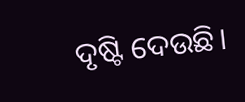ଦୃଷ୍ଟି ଦେଉଛି।